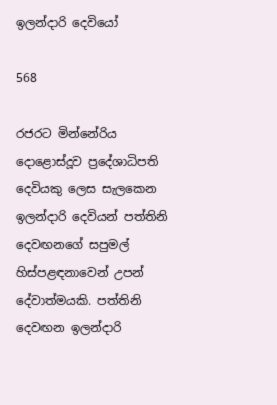ඉලන්දාරි දෙවියෝ

568

රජරට මින්නේරිය දොළොස්දූව ප්‍රදේශාධිපති දෙවියකු ලෙස සැලකෙන ඉලන්දාරි දෙවියන් පත්තිනි දෙවඟනගේ සපුමල් හිස්පළඳනාවෙන් උපන් දේවාත්මයකි. පත්තිනි දෙවඟන ඉලන්දාරි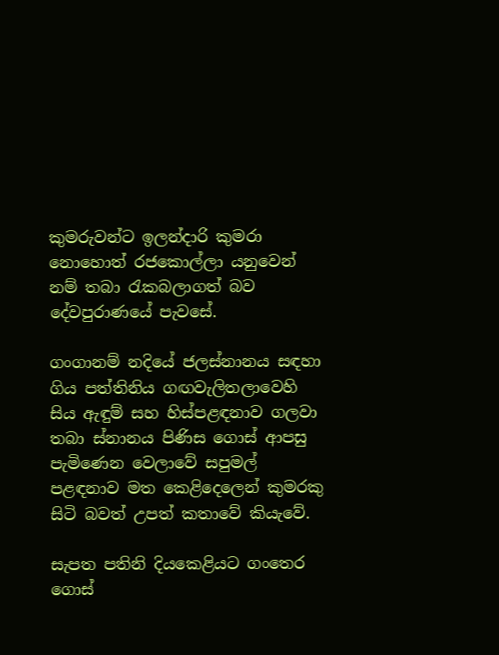කුමරුවන්ට ඉලන්දාරි කුමරා නොහොත් රජකොල්ලා යනුවෙන් නම් තබා රැකබලාගත් බව දේවපුරාණයේ පැවසේ.

ගංගානම් නදියේ ජලස්නානය සඳහා ගිය පත්තිනිය ගඟවැලිතලාවෙහි සිය ඇඳුම් සහ හිස්පළඳනාව ගලවා තබා ස්නානය පිණිස ගොස් ආපසු පැමිණෙන වෙලාවේ සපුමල් පළඳනාව මත කෙළිදෙලෙන් කුමරකු සිටි බවත් උපත් කතාවේ කියැවේ.

සැපත පතිනි දියකෙළියට ගංතෙර ගොස්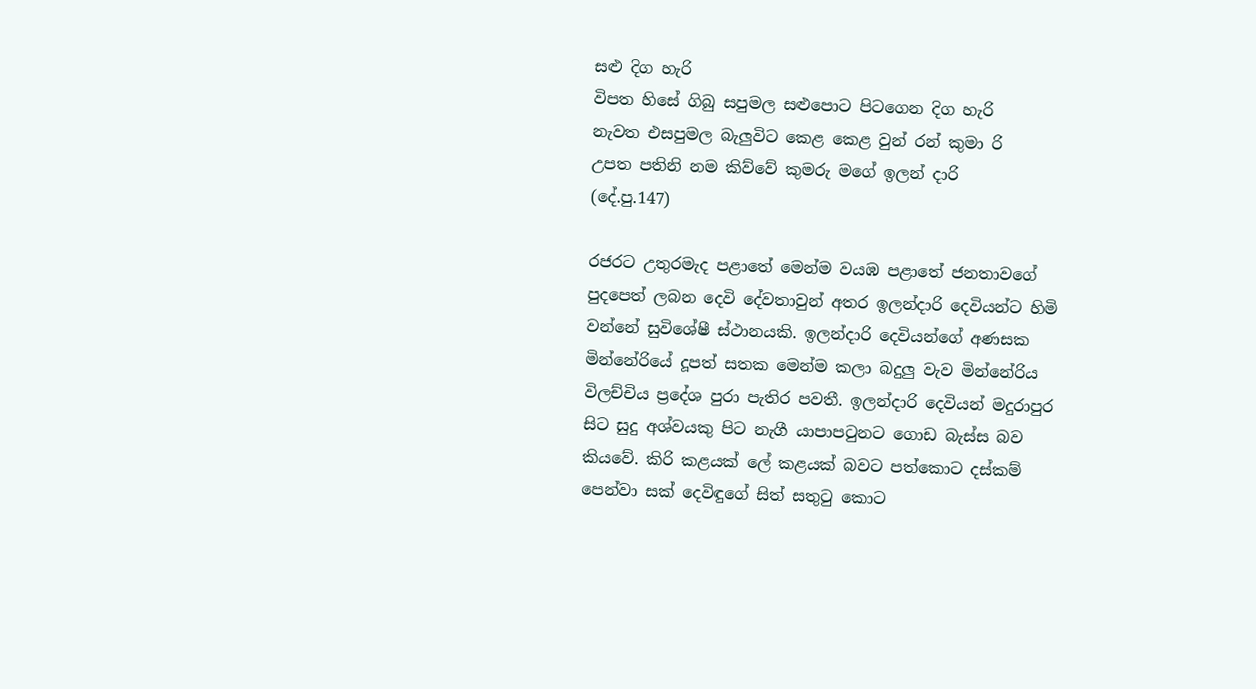සළු දිග හැරි
විපත හිසේ ගිබු සපුමල සළුපොට පිටගෙන දිග හැරි
නැවත එසපුමල බැලුවිට කෙළ කෙළ වුන් රන් කුමා රි
උපත පතිනි නම කිව්වේ කුමරු මගේ ඉලන් දාරි
(දේ.පු.147)

රජරට උතුරමැද පළාතේ මෙන්ම වයඹ පළාතේ ජනතාවගේ පුදපෙත් ලබන දෙවි දේවතාවුන් අතර ඉලන්දාරි දෙවියන්ට හිමි වන්නේ සුවිශේෂී ස්ථානයකි. ඉලන්දාරි දෙවියන්ගේ අණසක මින්නේරියේ දූපත් සතක මෙන්ම කලා බදුලු වැව මින්නේරිය විලච්චිය ප්‍රදේශ පුරා පැතිර පවතී. ඉලන්දාරි දෙවියන් මදුරාපුර සිට සුදු අශ්වයකු පිට නැගී යාපාපටුනට ගොඩ බැස්ස බව කියවේ. කිරි කළයක් ලේ කළයක් බවට පත්කොට දස්කම් පෙන්වා සක් දෙවිඳුගේ සිත් සතුටු කොට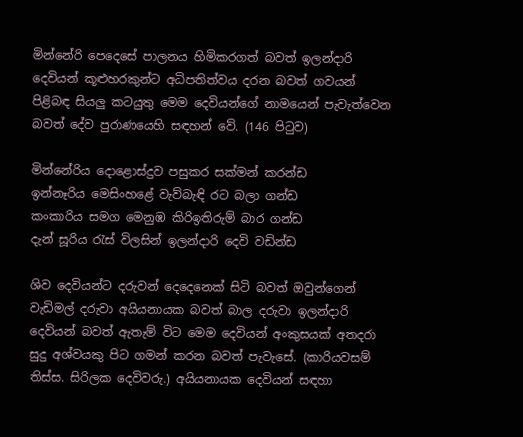මින්නේරි පෙදෙසේ පාලනය හිමිකරගත් බවත් ඉලන්දාරි දෙවියන් කූළුහරකුන්ට අධිපතිත්වය දරන බවත් ගවයන් පිළිබඳ සියලු කටයුතු මෙම දෙවියන්ගේ නාමයෙන් පැවැත්වෙන බවත් දේව පුරාණයෙහි සඳහන් වේ. (146 පිටුව)

මින්නේරිය දොළොස්දුව පසුකර සක්මන් කරන්ඩ
ඉන්නෑරිය මෙසිංහළේ වැව්බැඳි රට බලා ගන්ඩ
කංකාරිය සමග මෙනුඹ කිරිඉතිරුම් බාර ගන්ඩ
දැන් සූරිය රැස් විලසින් ඉලන්දාරි දෙවි වඩින්ඩ

ශිව දෙවියන්ට දරුවන් දෙදෙනෙක් සිටි බවත් ඔවුන්ගෙන් වැඩිමල් දරුවා අයියනායක බවත් බාල දරුවා ඉලන්දාරි දෙවියන් බවත් ඇතැම් විට මෙම දෙවියන් අංකුසයක් අතදරා සුදු අශ්වයකු පිට ගමන් කරන බවත් පැවැසේ. (කාරියවසම් තිස්ස. සිරිලක දෙවිවරු.) අයියනායක දෙවියන් සඳහා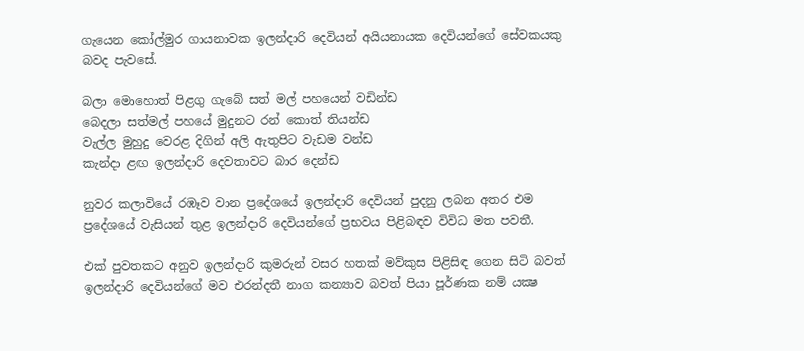ගැයෙන කෝල්මුර ගායනාවක ඉලන්දාරි දෙවියන් අයියනායක දෙවියන්ගේ සේවකයකු බවද පැවසේ.

බලා මොහොත් පිළගු ගැබේ සත් මල් පහයෙන් වඩින්ඩ
බෙදලා සත්මල් පහයේ මුදුනට රන් කොත් තියන්ඩ
වැල්ල මුහුදු වෙරළ දිගින් අලි ඇතුපිට වැඩම වන්ඩ
කැන්දා ළඟ ඉලන්දාරි දෙවතාවට බාර දෙන්ඩ

නුවර කලාවියේ රඹෑව වාන ප්‍රදේශයේ ඉලන්දාරි දෙවියන් පුදනු ලබන අතර එම ප්‍රදේශයේ වැසියන් තුළ ඉලන්දාරි දෙවියන්ගේ ප්‍රභවය පිළිබඳව විවිධ මත පවතී.

එක් පුවතකට අනුව ඉලන්දාරි කුමරුන් වසර හතක් මව්කුස පිළිසිඳ ගෙන සිටි බවත් ඉලන්දාරි දෙවියන්ගේ මව එරන්දතී නාග කන්‍යාව බවත් පියා පූර්ණක නම් යක්‍ෂ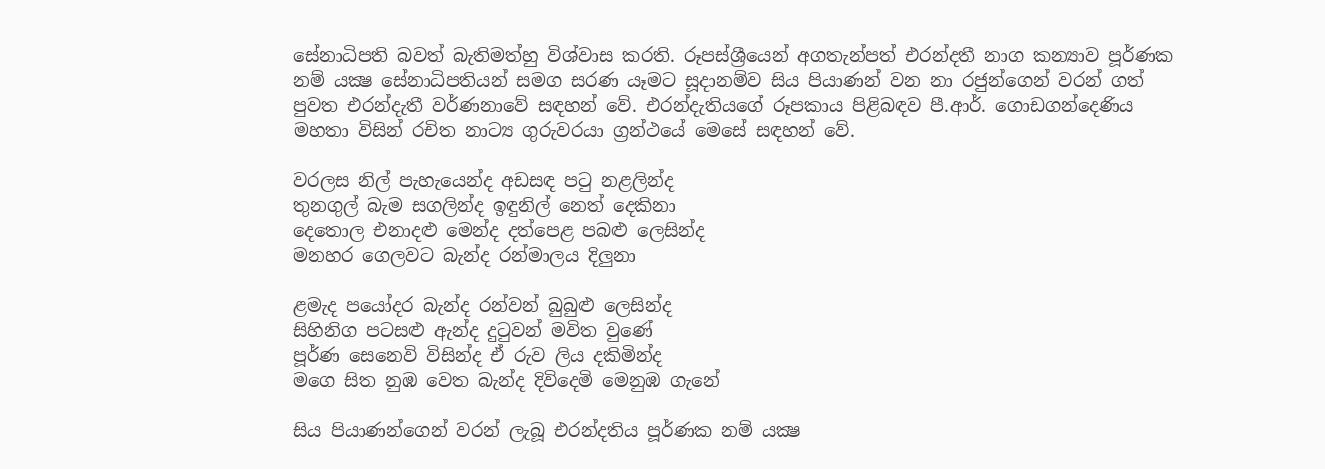සේනාධිපති බවත් බැතිමත්හු විශ්වාස කරති. රූපස්ශ්‍රීයෙන් අගතැන්පත් එරන්දතී නාග කන්‍යාව පූර්ණක නම් යක්‍ෂ සේනාධිපතියන් සමග සරණ යෑමට සූදානම්ව සිය පියාණන් වන නා රජුන්ගෙන් වරන් ගත් පුවත එරන්දැතී වර්ණනාවේ සඳහන් වේ. එරන්දැතියගේ රූපකාය පිළිබඳව පී.ආර්. ගොඩගන්දෙණිය මහතා විසින් රචිත නාට්‍ය ගුරුවරයා ග්‍රන්ථයේ මෙසේ සඳහන් වේ.

වරලස නිල් පැහැයෙන්ද අඩසඳ පටු නළලින්ද
තුනගුල් බැම සගලින්ද ඉඳුනිල් නෙත් දෙකිනා
දෙතොල එනාදළු මෙන්ද දත්පෙළ පබළු ලෙසින්ද
මනහර ගෙලවට බැන්ද රන්මාලය දිලුනා

ළමැද පයෝදර බැන්ද රන්වන් බුබුළු ලෙසින්ද
සිහිනිග පටසළු ඇන්ද දුටුවන් මවිත වුණේ
පූර්ණ සෙනෙවි විසින්ද ඒ රුව ලිය දකිමින්ද
මගෙ සිත නුඹ වෙත බැන්ද දිවිදෙමි මෙනුඹ ගැනේ

සිය පියාණන්ගෙන් වරන් ලැබූ එරන්දතිය පූර්ණක නම් යක්‍ෂ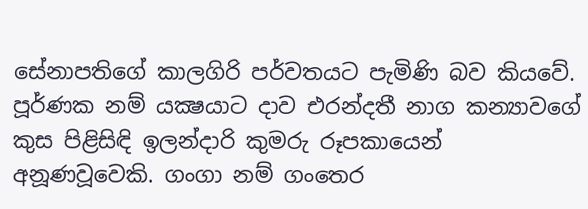සේනාපතිගේ කාලගිරි පර්වතයට පැමිණි බව කියවේ. පූර්ණක නම් යක්‍ෂයාට දාව එරන්දතී නාග කන්‍යාවගේ කුස පිළිසිඳි ඉලන්දාරි කුමරු රූපකායෙන් අනූණවූවෙකි. ගංගා නම් ගංතෙර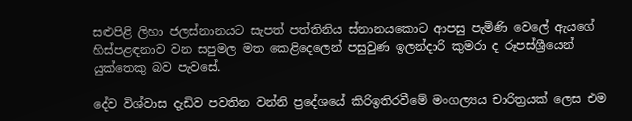සළුපිළි ලිහා ජලස්නානයට සැපත් පත්තිනිය ස්නානයකොට ආපසු පැමිණි වෙලේ ඇයගේ හිස්පළඳනාව වන සපුමල මත කෙළිදෙලෙන් පසුවුණ ඉලන්දාරි කුමරා ද රූපස්ශ්‍රීයෙන් යුක්තෙකු බව පැවසේ.

දේව විශ්වාස දැඩිව පවතින වන්නි ප්‍රදේශයේ කිරිඉතිරවීමේ මංගල්‍යය චාරිත්‍රයක් ලෙස එම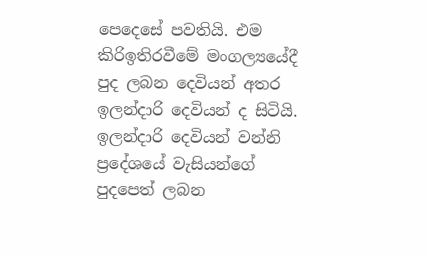පෙදෙසේ පවතියි. එම කිරිඉතිරවීමේ මංගල්‍යයේදී පුද ලබන දෙවියන් අතර ඉලන්දාරි දෙවියන් ද සිටියි. ඉලන්දාරි දෙවියන් වන්නි ප්‍රදේශයේ වැසියන්ගේ පුදපෙත් ලබන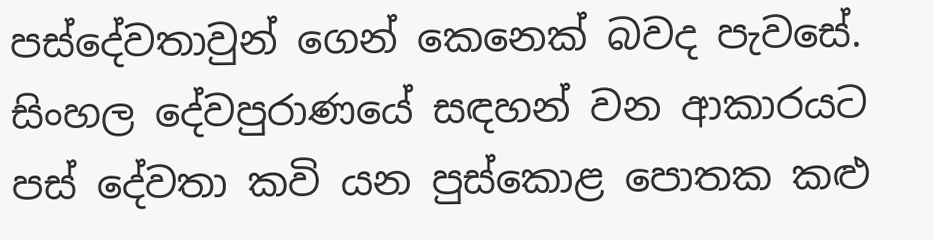පස්දේවතාවුන් ගෙන් කෙනෙක් බවද පැවසේ. සිංහල දේවපුරාණයේ සඳහන් වන ආකාරයට පස් දේවතා කවි යන පුස්කොළ පොතක කළු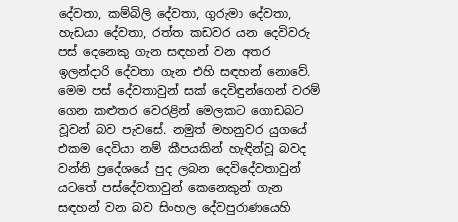දේවතා, කම්බිලි දේවතා, ගුරුමා දේවතා, හැඩයා දේවතා, රත්ත කඩවර යන දෙවිවරු පස් දෙනෙකු ගැන සඳහන් වන අතර ඉලන්දාරි දේවතා ගැන එහි සඳහන් නොවේ. මෙම පස් දේවතාවුන් සක් දෙවිඳුන්ගෙන් වරම් ගෙන කළුතර වෙරළින් මෙලකට ගොඩබට වූවන් බව පැවසේ. නමුත් මහනුවර යුගයේ එකම දෙවියා නම් කීපයකින් හැඳින්වූ බවද වන්නි ප්‍රදේශයේ පුද ලබන දෙවිදේවතාවුන් යටතේ පස්දේවතාවුන් කෙනෙකුන් ගැන සඳහන් වන බව සිංහල දේවපුරාණයෙහි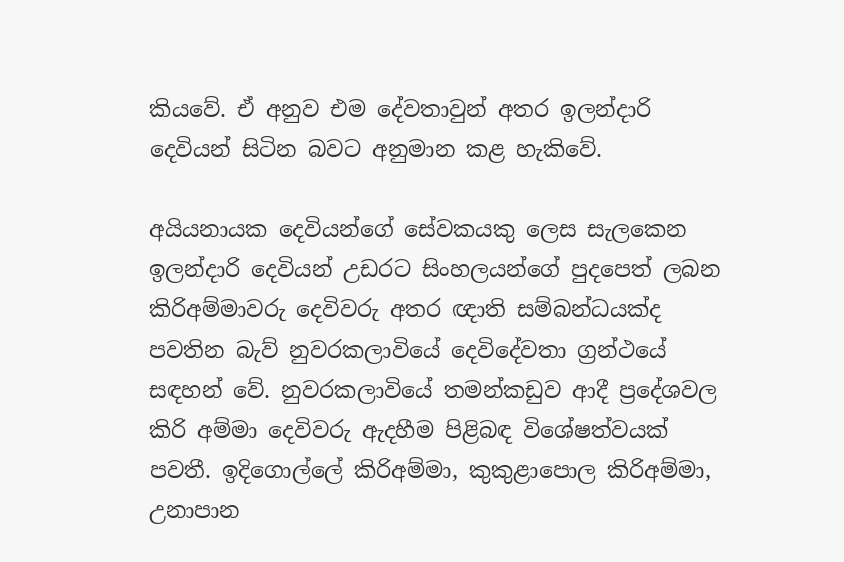කියවේ. ඒ අනුව එම දේවතාවුන් අතර ඉලන්දාරි දෙවියන් සිටින බවට අනුමාන කළ හැකිවේ.

අයියනායක දෙවියන්ගේ සේවකයකු ලෙස සැලකෙන ඉලන්දාරි දෙවියන් උඩරට සිංහලයන්ගේ පුදපෙත් ලබන කිරිඅම්මාවරු දෙවිවරු අතර ඥාති සම්බන්ධයක්ද පවතින බැව් නුවරකලාවියේ දෙවිදේවතා ග්‍රන්ථයේ සඳහන් වේ. නුවරකලාවියේ තමන්කඩුව ආදී ප්‍රදේශවල කිරි අම්මා දෙවිවරු ඇදහීම පිළිබඳ විශේෂත්වයක් පවතී. ඉදිගොල්ලේ කිරිඅම්මා, කුකුළාපොල කිරිඅම්මා, උනාපාන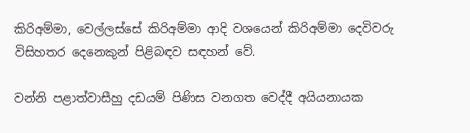කිරිඅම්මා, වෙල්ලස්සේ කිරිඅම්මා ආදි වශයෙන් කිරිඅම්මා දෙවිවරු විසිහතර දෙනෙකුන් පිළිබඳව සඳහන් වේ.

වන්නි පළාත්වාසීහු දඩයම් පිණිස වනගත වෙද්දී අයියනායක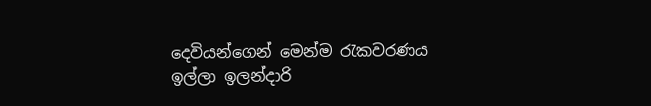දෙවියන්ගෙන් මෙන්ම රැකවරණය ඉල්ලා ඉලන්දාරි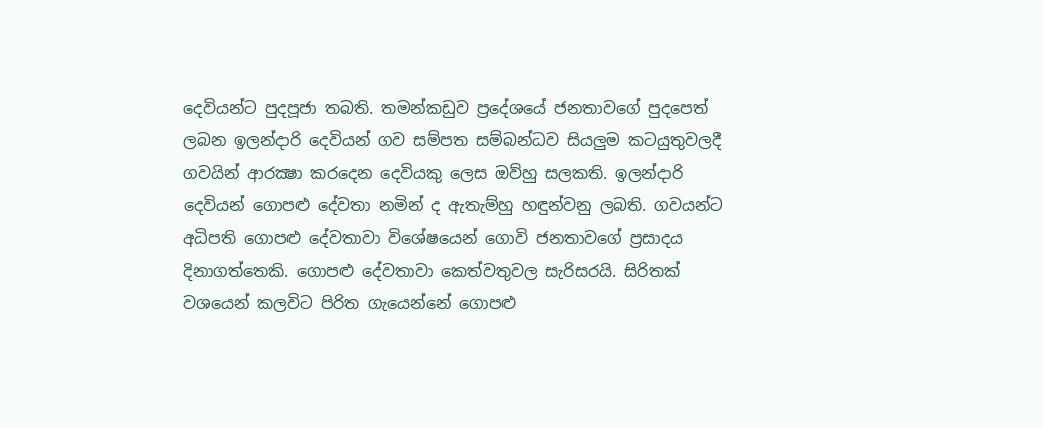දෙවියන්ට පුදපූජා තබති. තමන්කඩුව ප්‍රදේශයේ ජනතාවගේ පුදපෙත් ලබන ඉලන්දාරි දෙවියන් ගව සම්පත සම්බන්ධව සියලුම කටයුතුවලදී ගවයින් ආරක්‍ෂා කරදෙන දෙවියකු ලෙස ඔව්හු සලකති. ඉලන්දාරි දෙවියන් ගොපළු දේවතා නමින් ද ඇතැම්හු හඳුන්වනු ලබති. ගවයන්ට අධිපති ගොපළු දේවතාවා විශේෂයෙන් ගොවි ජනතාවගේ ප්‍රසාදය දිනාගත්තෙකි. ගොපළු දේවතාවා කෙත්වතුවල සැරිසරයි. සිරිතක් වශයෙන් කලවිට පිරිත ගැයෙන්නේ ගොපළු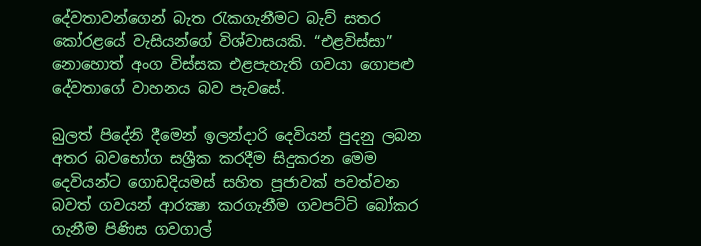දේවතාවන්ගෙන් බැත රැකගැනීමට බැව් සතර කෝරළයේ වැසියන්ගේ විශ්වාසයකි. “එළවිස්සා” නොහොත් අංග විස්සක එළපැහැති ගවයා ගොපළු දේවතාගේ වාහනය බව පැවසේ.

බුලත් පිදේනි දීමෙන් ඉලන්දාරි දෙවියන් පුදනු ලබන අතර බවභෝග සශ්‍රීක කරදීම සිදුකරන මෙම දෙවියන්ට ගොඩදියමස් සහිත පූජාවක් පවත්වන බවත් ගවයන් ආරක්‍ෂා කරගැනීම ගවපට්ටි බෝකර ගැනීම පිණිස ගවගාල්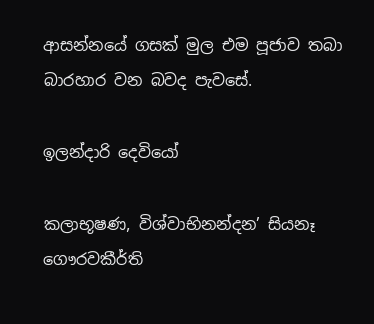ආසන්නයේ ගසක් මුල එම පූජාව තබා බාරහාර වන බවද පැවසේ.

ඉලන්දාරි දෙවියෝ

කලාභූෂණ, විශ්වාභිනන්දන’ සියනෑ ගෞරවකීර්ති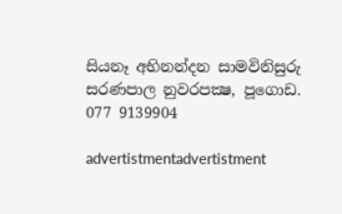සියනෑ අභිනන්දන සාමවිනිසුරු
සරණපාල නුවරපක්‍ෂ, පූගොඩ.
077 9139904

advertistmentadvertistment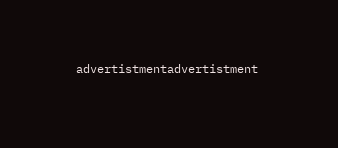advertistmentadvertistment